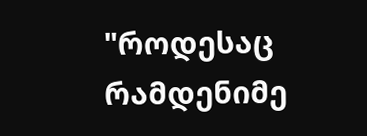"როდესაც რამდენიმე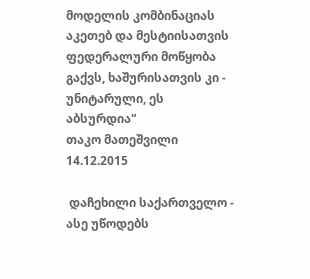მოდელის კომბინაციას აკეთებ და მესტიისათვის ფედერალური მოწყობა გაქვს, ხაშურისათვის კი - უნიტარული, ეს აბსურდია"
თაკო მათეშვილი
14.12.2015

 დაჩეხილი საქართველო - ასე უწოდებს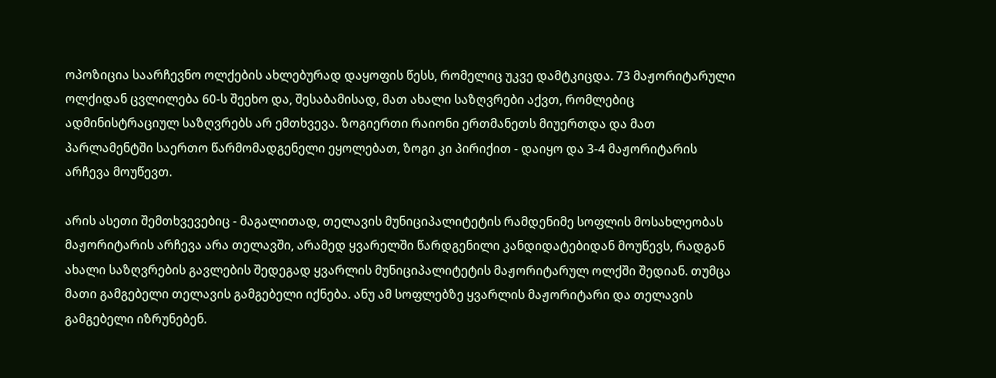ოპოზიცია საარჩევნო ოლქების ახლებურად დაყოფის წესს, რომელიც უკვე დამტკიცდა. 73 მაჟორიტარული ოლქიდან ცვლილება 60-ს შეეხო და, შესაბამისად, მათ ახალი საზღვრები აქვთ, რომლებიც ადმინისტრაციულ საზღვრებს არ ემთხვევა. ზოგიერთი რაიონი ერთმანეთს მიუერთდა და მათ პარლამენტში საერთო წარმომადგენელი ეყოლებათ, ზოგი კი პირიქით - დაიყო და 3-4 მაჟორიტარის არჩევა მოუწევთ.

არის ასეთი შემთხვევებიც - მაგალითად, თელავის მუნიციპალიტეტის რამდენიმე სოფლის მოსახლეობას მაჟორიტარის არჩევა არა თელავში, არამედ ყვარელში წარდგენილი კანდიდატებიდან მოუწევს, რადგან ახალი საზღვრების გავლების შედეგად ყვარლის მუნიციპალიტეტის მაჟორიტარულ ოლქში შედიან. თუმცა მათი გამგებელი თელავის გამგებელი იქნება. ანუ ამ სოფლებზე ყვარლის მაჟორიტარი და თელავის გამგებელი იზრუნებენ.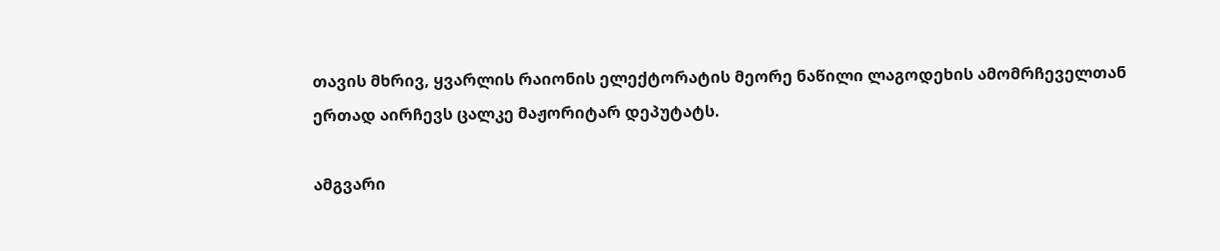თავის მხრივ, ყვარლის რაიონის ელექტორატის მეორე ნაწილი ლაგოდეხის ამომრჩეველთან ერთად აირჩევს ცალკე მაჟორიტარ დეპუტატს.

ამგვარი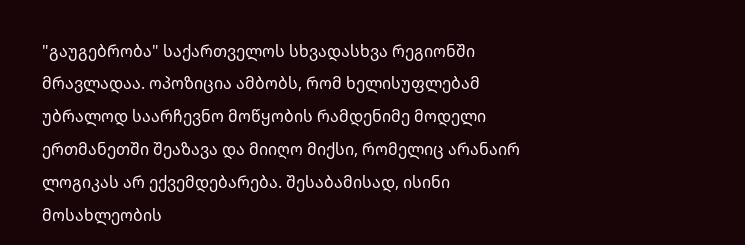"გაუგებრობა" საქართველოს სხვადასხვა რეგიონში მრავლადაა. ოპოზიცია ამბობს, რომ ხელისუფლებამ უბრალოდ საარჩევნო მოწყობის რამდენიმე მოდელი ერთმანეთში შეაზავა და მიიღო მიქსი, რომელიც არანაირ ლოგიკას არ ექვემდებარება. შესაბამისად, ისინი მოსახლეობის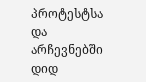პროტესტსა და არჩევნებში დიდ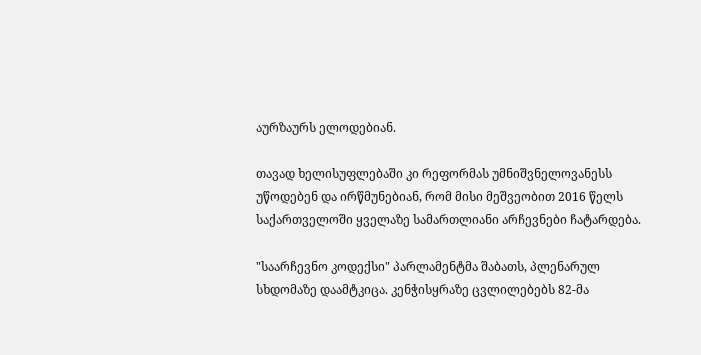აურზაურს ელოდებიან.

თავად ხელისუფლებაში კი რეფორმას უმნიშვნელოვანესს უწოდებენ და ირწმუნებიან, რომ მისი მეშვეობით 2016 წელს საქართველოში ყველაზე სამართლიანი არჩევნები ჩატარდება.

"საარჩევნო კოდექსი" პარლამენტმა შაბათს, პლენარულ სხდომაზე დაამტკიცა. კენჭისყრაზე ცვლილებებს 82-მა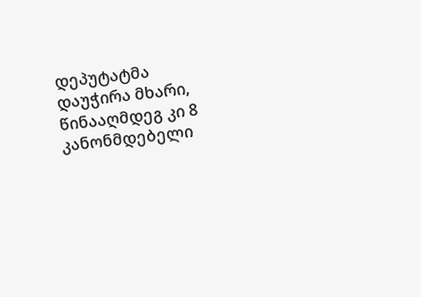დეპუტატმა დაუჭირა მხარი, წინააღმდეგ კი 8 კანონმდებელი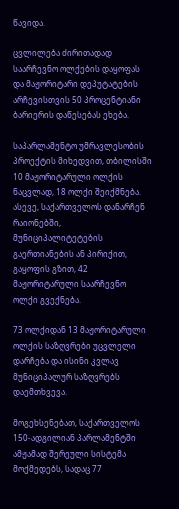წავიდა.

ცვლილება ძირითადად საარჩევნო ოლქების დაყოფას და მაჟორიტარი დეპუტატების არჩევისთვის 50 პროცენტიანი ბარიერის დაწესებას ეხება.

საპარლამენტო უმრავლესობის პროექტის მიხედვით, თბილისში 10 მაჟორიტარული ოლქის ნაცვლად, 18 ოლქი შეიქმნება. ასევე, საქართველოს დანარჩენ რაიონებში, მუნიციპალიტეტების გაერთიანების ან პირიქით, გაყოფის გზით, 42 მაჟორიტარული საარჩევნო ოლქი გვექნება.

73 ოლქიდან 13 მაჟორიტარული ოლქის საზღვრები უცვლელი დარჩება და ისინი კვლავ მუნიციპალურ საზღვრებს დაემთხვევა.

მოგეხსენებათ, საქართველოს 150-ადგილიან პარლამენტში ამჟამად შერეული სისტემა მოქმედებს, სადაც 77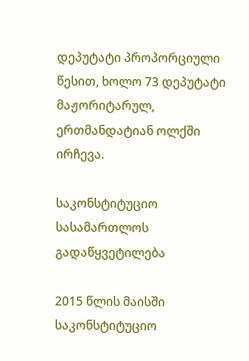დეპუტატი პროპორციული წესით, ხოლო 73 დეპუტატი მაჟორიტარულ, ერთმანდატიან ოლქში ირჩევა.

საკონსტიტუციო სასამართლოს გადაწყვეტილება

2015 წლის მაისში საკონსტიტუციო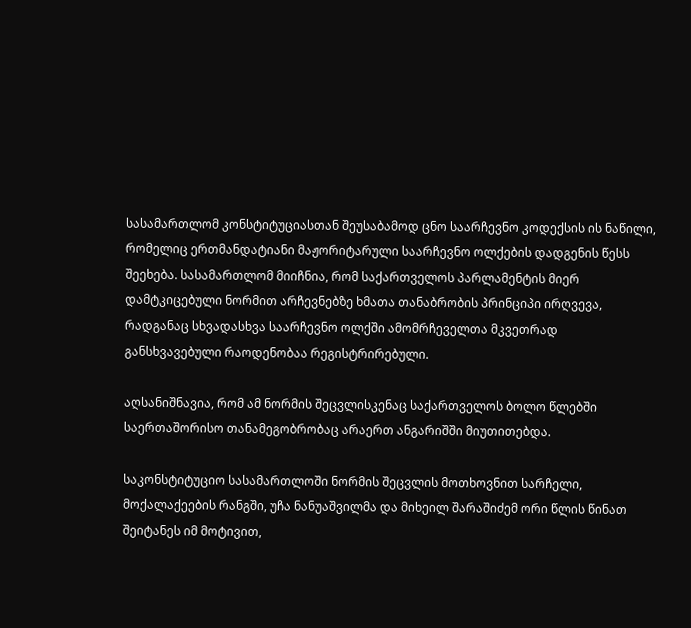სასამართლომ კონსტიტუციასთან შეუსაბამოდ ცნო საარჩევნო კოდექსის ის ნაწილი, რომელიც ერთმანდატიანი მაჟორიტარული საარჩევნო ოლქების დადგენის წესს შეეხება. სასამართლომ მიიჩნია, რომ საქართველოს პარლამენტის მიერ დამტკიცებული ნორმით არჩევნებზე ხმათა თანაბრობის პრინციპი ირღვევა, რადგანაც სხვადასხვა საარჩევნო ოლქში ამომრჩეველთა მკვეთრად განსხვავებული რაოდენობაა რეგისტრირებული.

აღსანიშნავია, რომ ამ ნორმის შეცვლისკენაც საქართველოს ბოლო წლებში საერთაშორისო თანამეგობრობაც არაერთ ანგარიშში მიუთითებდა.

საკონსტიტუციო სასამართლოში ნორმის შეცვლის მოთხოვნით სარჩელი, მოქალაქეების რანგში, უჩა ნანუაშვილმა და მიხეილ შარაშიძემ ორი წლის წინათ შეიტანეს იმ მოტივით,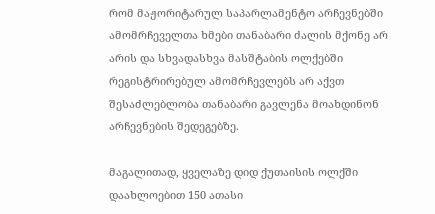რომ მაჟორიტარულ საპარლამენტო არჩევნებში ამომრჩეველთა ხმები თანაბარი ძალის მქონე არ არის და სხვადასხვა მასშტაბის ოლქებში რეგისტრირებულ ამომრჩევლებს არ აქვთ შესაძლებლობა თანაბარი გავლენა მოახდინონ არჩევნების შედეგებზე.

მაგალითად, ყველაზე დიდ ქუთაისის ოლქში დაახლოებით 150 ათასი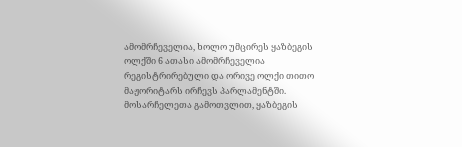ამომრჩეველია, ხოლო უმცირეს ყაზბეგის ოლქში 6 ათასი ამომრჩეველია რეგისტრირებული და ორივე ოლქი თითო მაჟორიტარს ირჩევს პარლამენტში. მოსარჩელეთა გამოთვლით, ყაზბეგის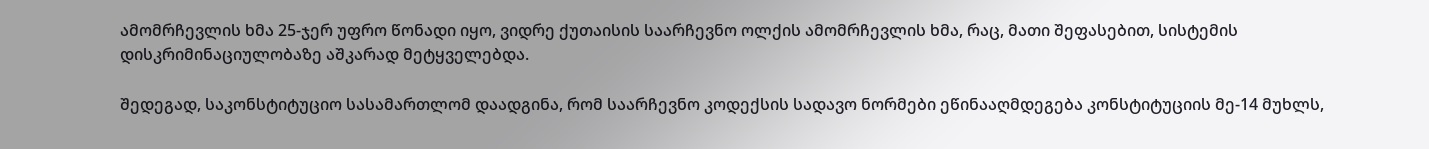ამომრჩევლის ხმა 25-ჯერ უფრო წონადი იყო, ვიდრე ქუთაისის საარჩევნო ოლქის ამომრჩევლის ხმა, რაც, მათი შეფასებით, სისტემის დისკრიმინაციულობაზე აშკარად მეტყველებდა.

შედეგად, საკონსტიტუციო სასამართლომ დაადგინა, რომ საარჩევნო კოდექსის სადავო ნორმები ეწინააღმდეგება კონსტიტუციის მე-14 მუხლს,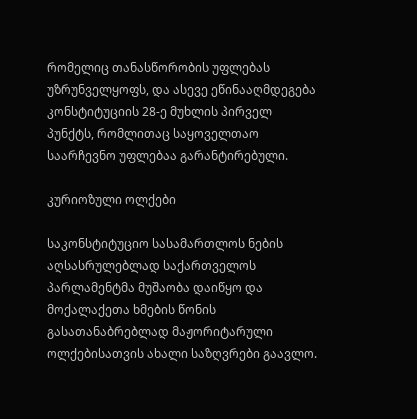რომელიც თანასწორობის უფლებას უზრუნველყოფს, და ასევე ეწინააღმდეგება კონსტიტუციის 28-ე მუხლის პირველ პუნქტს, რომლითაც საყოველთაო საარჩევნო უფლებაა გარანტირებული.

კურიოზული ოლქები

საკონსტიტუციო სასამართლოს ნების აღსასრულებლად საქართველოს პარლამენტმა მუშაობა დაიწყო და მოქალაქეთა ხმების წონის გასათანაბრებლად მაჟორიტარული ოლქებისათვის ახალი საზღვრები გაავლო.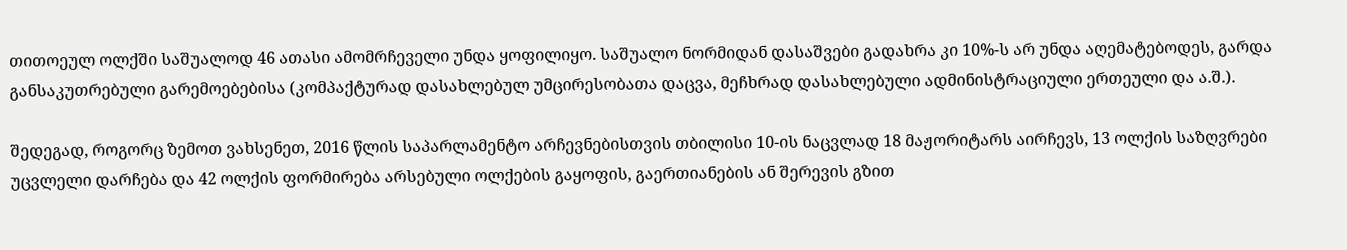თითოეულ ოლქში საშუალოდ 46 ათასი ამომრჩეველი უნდა ყოფილიყო. საშუალო ნორმიდან დასაშვები გადახრა კი 10%-ს არ უნდა აღემატებოდეს, გარდა განსაკუთრებული გარემოებებისა (კომპაქტურად დასახლებულ უმცირესობათა დაცვა, მეჩხრად დასახლებული ადმინისტრაციული ერთეული და ა.შ.).

შედეგად, როგორც ზემოთ ვახსენეთ, 2016 წლის საპარლამენტო არჩევნებისთვის თბილისი 10-ის ნაცვლად 18 მაჟორიტარს აირჩევს, 13 ოლქის საზღვრები უცვლელი დარჩება და 42 ოლქის ფორმირება არსებული ოლქების გაყოფის, გაერთიანების ან შერევის გზით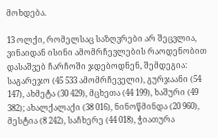მოხდება.

13 ოლქი, რომელსაც საზღვრები არ შეცვლია, ვინაიდან ისინი ამომრჩევლების რაოდენობით დასაშვებ ჩარჩოში ჯდებოდნენ, შემდეგია: საგარეჯო (45 533 ამომრჩეველი), გურჯაანი (54 147), ახმეტა (30 429), მცხეთა (44 199), ხაშური (49 382); ახალქალაქი (38 016), ნინოწმინდა (20 960), მესტია (8 242), საჩხერე (44 018), ჭიათურა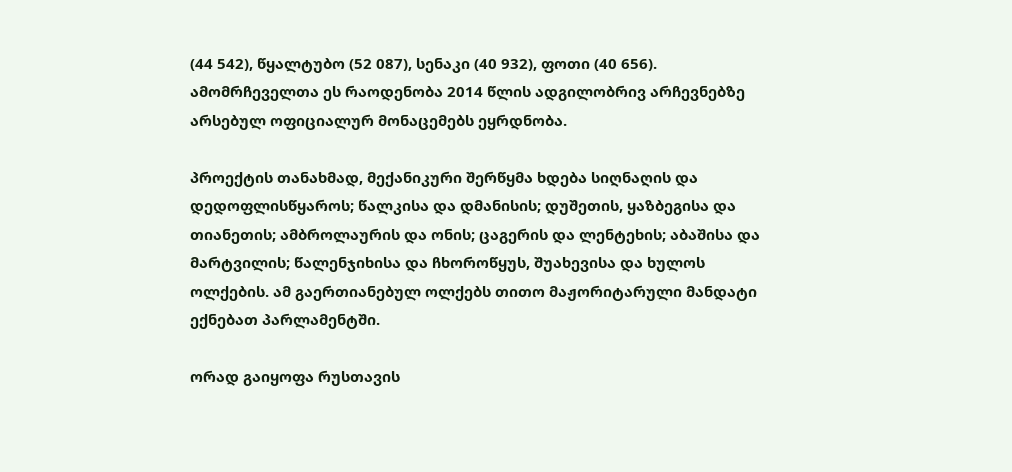(44 542), წყალტუბო (52 087), სენაკი (40 932), ფოთი (40 656). ამომრჩეველთა ეს რაოდენობა 2014 წლის ადგილობრივ არჩევნებზე არსებულ ოფიციალურ მონაცემებს ეყრდნობა.

პროექტის თანახმად, მექანიკური შერწყმა ხდება სიღნაღის და დედოფლისწყაროს; წალკისა და დმანისის; დუშეთის, ყაზბეგისა და თიანეთის; ამბროლაურის და ონის; ცაგერის და ლენტეხის; აბაშისა და მარტვილის; წალენჯიხისა და ჩხოროწყუს, შუახევისა და ხულოს ოლქების. ამ გაერთიანებულ ოლქებს თითო მაჟორიტარული მანდატი ექნებათ პარლამენტში.

ორად გაიყოფა რუსთავის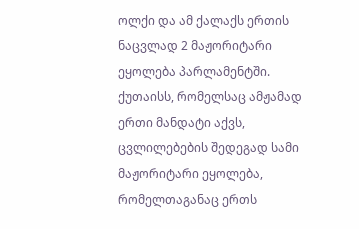ოლქი და ამ ქალაქს ერთის ნაცვლად 2 მაჟორიტარი ეყოლება პარლამენტში. ქუთაისს, რომელსაც ამჟამად ერთი მანდატი აქვს, ცვლილებების შედეგად სამი მაჟორიტარი ეყოლება, რომელთაგანაც ერთს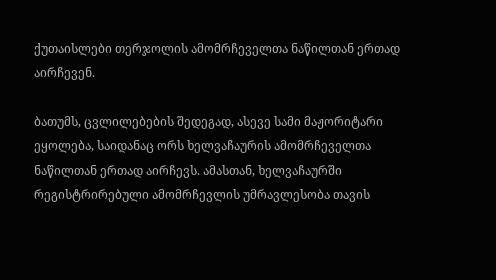ქუთაისლები თერჯოლის ამომრჩეველთა ნაწილთან ერთად აირჩევენ.

ბათუმს, ცვლილებების შედეგად, ასევე სამი მაჟორიტარი ეყოლება, საიდანაც ორს ხელვაჩაურის ამომრჩეველთა ნაწილთან ერთად აირჩევს. ამასთან, ხელვაჩაურში რეგისტრირებული ამომრჩევლის უმრავლესობა თავის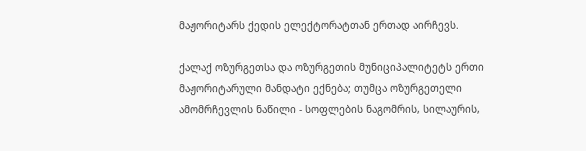მაჟორიტარს ქედის ელექტორატთან ერთად აირჩევს.

ქალაქ ოზურგეთსა და ოზურგეთის მუნიციპალიტეტს ერთი მაჟორიტარული მანდატი ექნება; თუმცა ოზურგეთელი ამომრჩევლის ნაწილი - სოფლების ნაგომრის, სილაურის,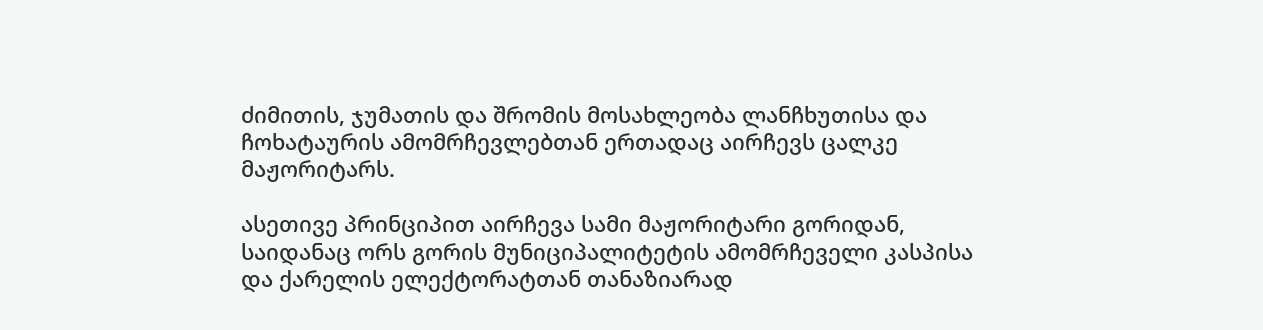ძიმითის, ჯუმათის და შრომის მოსახლეობა ლანჩხუთისა და ჩოხატაურის ამომრჩევლებთან ერთადაც აირჩევს ცალკე მაჟორიტარს.

ასეთივე პრინციპით აირჩევა სამი მაჟორიტარი გორიდან, საიდანაც ორს გორის მუნიციპალიტეტის ამომრჩეველი კასპისა და ქარელის ელექტორატთან თანაზიარად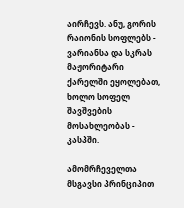აირჩევს. ანუ, გორის რაიონის სოფლებს - ვარიანსა და სკრას მაჟორიტარი ქარელში ეყოლებათ, ხოლო სოფელ შავშვების მოსახლეობას - კასპში.

ამომრჩეველთა მსგავსი პრინციპით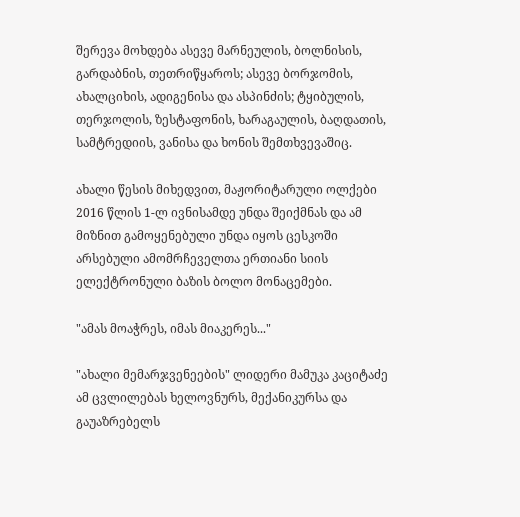შერევა მოხდება ასევე მარნეულის, ბოლნისის, გარდაბნის, თეთრიწყაროს; ასევე ბორჯომის, ახალციხის, ადიგენისა და ასპინძის; ტყიბულის, თერჯოლის, ზესტაფონის, ხარაგაულის, ბაღდათის, სამტრედიის, ვანისა და ხონის შემთხვევაშიც.

ახალი წესის მიხედვით, მაჟორიტარული ოლქები 2016 წლის 1-ლ ივნისამდე უნდა შეიქმნას და ამ მიზნით გამოყენებული უნდა იყოს ცესკოში არსებული ამომრჩეველთა ერთიანი სიის ელექტრონული ბაზის ბოლო მონაცემები.

"ამას მოაჭრეს, იმას მიაკერეს..."

"ახალი მემარჯვენეების" ლიდერი მამუკა კაციტაძე ამ ცვლილებას ხელოვნურს, მექანიკურსა და გაუაზრებელს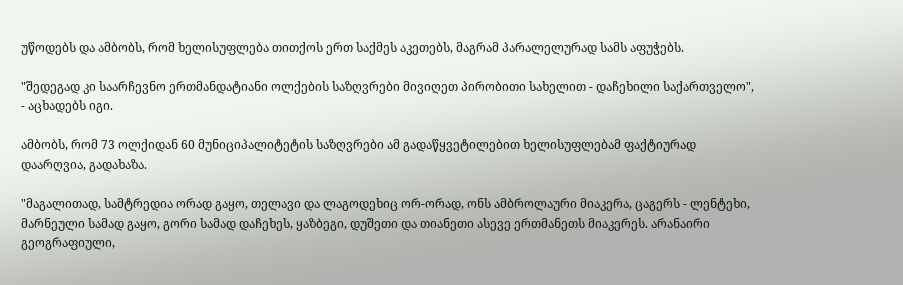უწოდებს და ამბობს, რომ ხელისუფლება თითქოს ერთ საქმეს აკეთებს, მაგრამ პარალელურად სამს აფუჭებს.

"შედეგად კი საარჩევნო ერთმანდატიანი ოლქების საზღვრები მივიღეთ პირობითი სახელით - დაჩეხილი საქართველო", - აცხადებს იგი.

ამბობს, რომ 73 ოლქიდან 60 მუნიციპალიტეტის საზღვრები ამ გადაწყვეტილებით ხელისუფლებამ ფაქტიურად დაარღვია, გადახაზა.

"მაგალითად, სამტრედია ორად გაყო, თელავი და ლაგოდეხიც ორ-ორად, ონს ამბროლაური მიაკერა, ცაგერს - ლენტეხი, მარნეული სამად გაყო, გორი სამად დაჩეხეს, ყაზბეგი, დუშეთი და თიანეთი ასევე ერთმანეთს მიაკერეს. არანაირი გეოგრაფიული,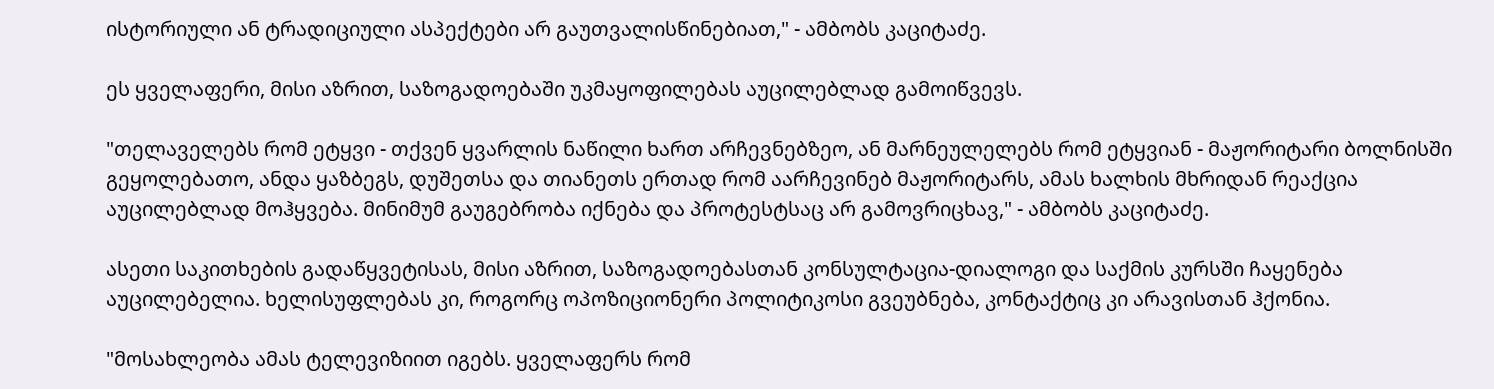ისტორიული ან ტრადიციული ასპექტები არ გაუთვალისწინებიათ," - ამბობს კაციტაძე.

ეს ყველაფერი, მისი აზრით, საზოგადოებაში უკმაყოფილებას აუცილებლად გამოიწვევს.

"თელაველებს რომ ეტყვი - თქვენ ყვარლის ნაწილი ხართ არჩევნებზეო, ან მარნეულელებს რომ ეტყვიან - მაჟორიტარი ბოლნისში გეყოლებათო, ანდა ყაზბეგს, დუშეთსა და თიანეთს ერთად რომ აარჩევინებ მაჟორიტარს, ამას ხალხის მხრიდან რეაქცია აუცილებლად მოჰყვება. მინიმუმ გაუგებრობა იქნება და პროტესტსაც არ გამოვრიცხავ," - ამბობს კაციტაძე.

ასეთი საკითხების გადაწყვეტისას, მისი აზრით, საზოგადოებასთან კონსულტაცია-დიალოგი და საქმის კურსში ჩაყენება აუცილებელია. ხელისუფლებას კი, როგორც ოპოზიციონერი პოლიტიკოსი გვეუბნება, კონტაქტიც კი არავისთან ჰქონია.

"მოსახლეობა ამას ტელევიზიით იგებს. ყველაფერს რომ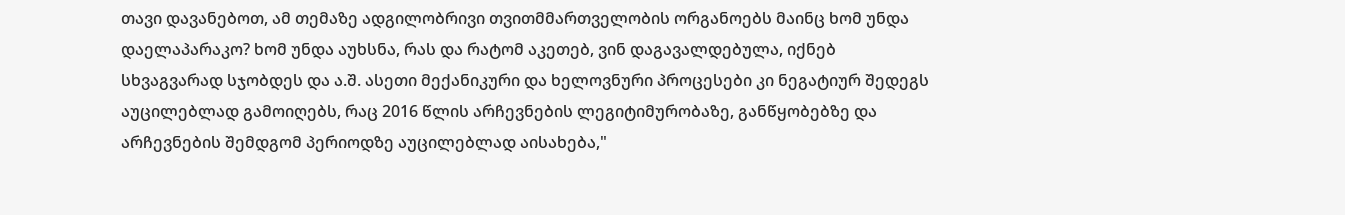თავი დავანებოთ, ამ თემაზე ადგილობრივი თვითმმართველობის ორგანოებს მაინც ხომ უნდა დაელაპარაკო? ხომ უნდა აუხსნა, რას და რატომ აკეთებ, ვინ დაგავალდებულა, იქნებ სხვაგვარად სჯობდეს და ა.შ. ასეთი მექანიკური და ხელოვნური პროცესები კი ნეგატიურ შედეგს აუცილებლად გამოიღებს, რაც 2016 წლის არჩევნების ლეგიტიმურობაზე, განწყობებზე და არჩევნების შემდგომ პერიოდზე აუცილებლად აისახება,"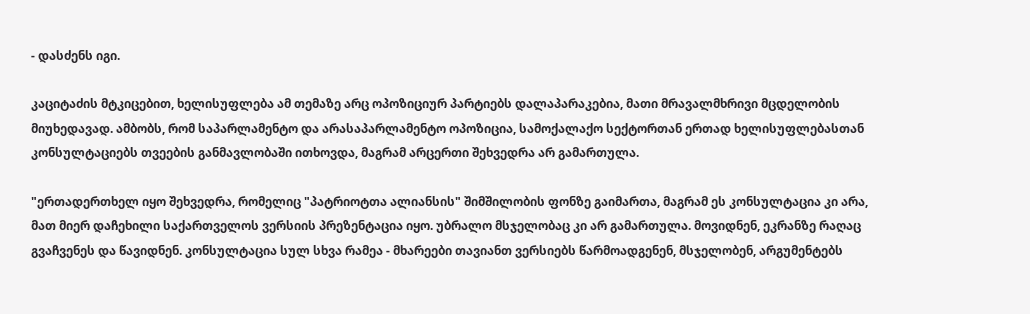- დასძენს იგი.

კაციტაძის მტკიცებით, ხელისუფლება ამ თემაზე არც ოპოზიციურ პარტიებს დალაპარაკებია, მათი მრავალმხრივი მცდელობის მიუხედავად. ამბობს, რომ საპარლამენტო და არასაპარლამენტო ოპოზიცია, სამოქალაქო სექტორთან ერთად ხელისუფლებასთან კონსულტაციებს თვეების განმავლობაში ითხოვდა, მაგრამ არცერთი შეხვედრა არ გამართულა.

"ერთადერთხელ იყო შეხვედრა, რომელიც "პატრიოტთა ალიანსის" შიმშილობის ფონზე გაიმართა, მაგრამ ეს კონსულტაცია კი არა, მათ მიერ დაჩეხილი საქართველოს ვერსიის პრეზენტაცია იყო. უბრალო მსჯელობაც კი არ გამართულა. მოვიდნენ, ეკრანზე რაღაც გვაჩვენეს და წავიდნენ. კონსულტაცია სულ სხვა რამეა - მხარეები თავიანთ ვერსიებს წარმოადგენენ, მსჯელობენ, არგუმენტებს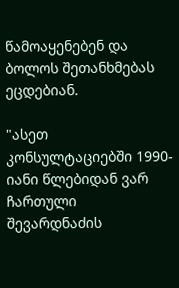წამოაყენებენ და ბოლოს შეთანხმებას ეცდებიან.

"ასეთ კონსულტაციებში 1990-იანი წლებიდან ვარ ჩართული შევარდნაძის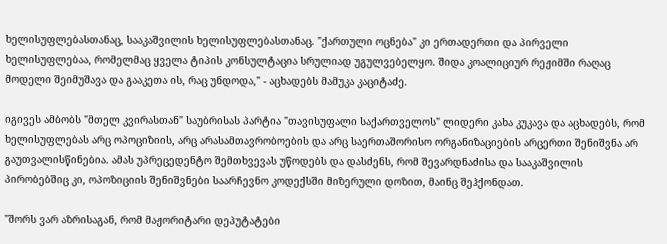ხელისუფლებასთანაც, სააკაშვილის ხელისუფლებასთანაც. "ქართული ოცნება" კი ერთადერთი და პირველი ხელისუფლებაა, რომელმაც ყველა ტიპის კონსულტაცია სრულიად უგულვებელყო. შიდა კოალიციურ რეჟიმში რაღაც მოდელი შეიმუშავა და გააკეთა ის, რაც უნდოდა," - აცხადებს მამუკა კაციტაძე.

იგივეს ამბობს "მთელ კვირასთან" საუბრისას პარტია "თავისუფალი საქართველოს" ლიდერი კახა კუკავა და აცხადებს, რომ ხელისუფლებას არც ოპოციზიის, არც არასამთავრობოების და არც საერთაშორისო ორგანიზაციების არცერთი შენიშვნა არ გაუთვალისწინებია. ამას უპრეცედენტო შემთხვევას უწოდებს და დასძენს, რომ შევარდნაძისა და სააკაშვილის პირობებშიც კი, ოპოზიციის შენიშვნები საარჩევნო კოდექსში მიზერული დოზით, მაინც შეჰქონდათ.

"შორს ვარ აზრისაგან, რომ მაჟორიტარი დეპუტატები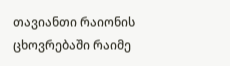თავიანთი რაიონის ცხოვრებაში რაიმე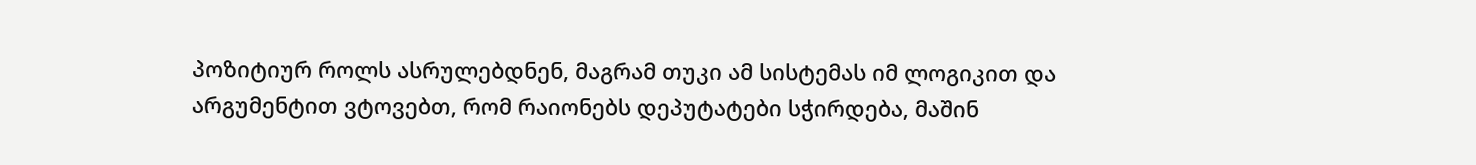პოზიტიურ როლს ასრულებდნენ, მაგრამ თუკი ამ სისტემას იმ ლოგიკით და არგუმენტით ვტოვებთ, რომ რაიონებს დეპუტატები სჭირდება, მაშინ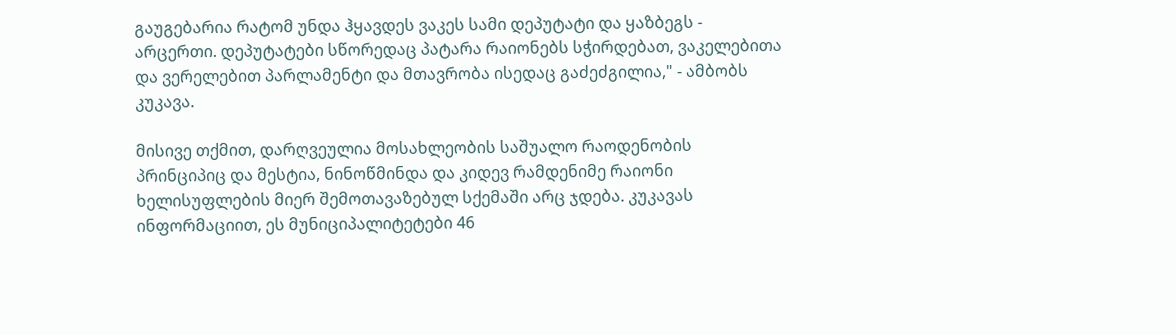გაუგებარია რატომ უნდა ჰყავდეს ვაკეს სამი დეპუტატი და ყაზბეგს - არცერთი. დეპუტატები სწორედაც პატარა რაიონებს სჭირდებათ, ვაკელებითა და ვერელებით პარლამენტი და მთავრობა ისედაც გაძეძგილია," - ამბობს კუკავა.

მისივე თქმით, დარღვეულია მოსახლეობის საშუალო რაოდენობის პრინციპიც და მესტია, ნინოწმინდა და კიდევ რამდენიმე რაიონი ხელისუფლების მიერ შემოთავაზებულ სქემაში არც ჯდება. კუკავას ინფორმაციით, ეს მუნიციპალიტეტები 46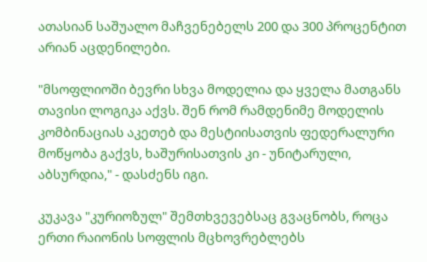ათასიან საშუალო მაჩვენებელს 200 და 300 პროცენტით არიან აცდენილები.

"მსოფლიოში ბევრი სხვა მოდელია და ყველა მათგანს თავისი ლოგიკა აქვს. შენ რომ რამდენიმე მოდელის კომბინაციას აკეთებ და მესტიისათვის ფედერალური მოწყობა გაქვს, ხაშურისათვის კი - უნიტარული, აბსურდია," - დასძენს იგი.

კუკავა "კურიოზულ" შემთხვევებსაც გვაცნობს, როცა ერთი რაიონის სოფლის მცხოვრებლებს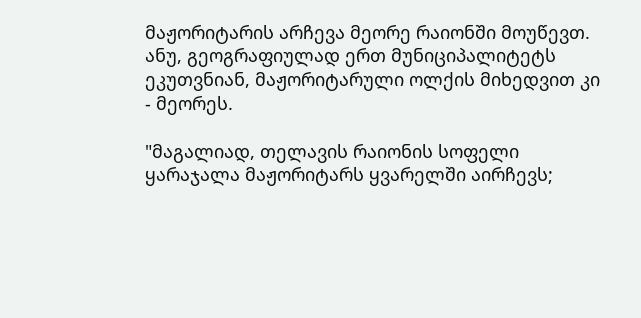მაჟორიტარის არჩევა მეორე რაიონში მოუწევთ. ანუ, გეოგრაფიულად ერთ მუნიციპალიტეტს ეკუთვნიან, მაჟორიტარული ოლქის მიხედვით კი - მეორეს.

"მაგალიად, თელავის რაიონის სოფელი ყარაჯალა მაჟორიტარს ყვარელში აირჩევს;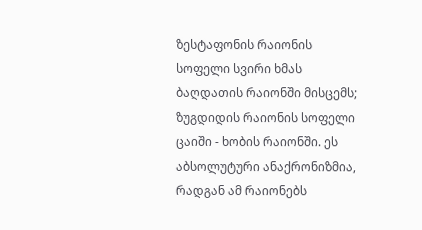ზესტაფონის რაიონის სოფელი სვირი ხმას ბაღდათის რაიონში მისცემს; ზუგდიდის რაიონის სოფელი ცაიში - ხობის რაიონში. ეს აბსოლუტური ანაქრონიზმია, რადგან ამ რაიონებს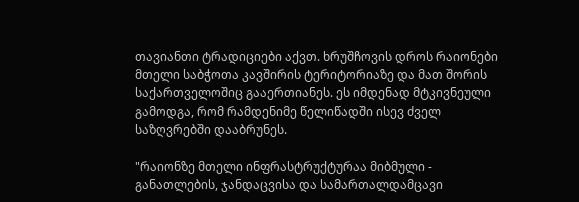თავიანთი ტრადიციები აქვთ. ხრუშჩოვის დროს რაიონები მთელი საბჭოთა კავშირის ტერიტორიაზე და მათ შორის საქართველოშიც გააერთიანეს. ეს იმდენად მტკივნეული გამოდგა, რომ რამდენიმე წელიწადში ისევ ძველ საზღვრებში დააბრუნეს.

"რაიონზე მთელი ინფრასტრუქტურაა მიბმული - განათლების, ჯანდაცვისა და სამართალდამცავი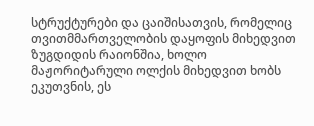სტრუქტურები და ცაიშისათვის, რომელიც თვითმმართველობის დაყოფის მიხედვით ზუგდიდის რაიონშია, ხოლო მაჟორიტარული ოლქის მიხედვით ხობს ეკუთვნის, ეს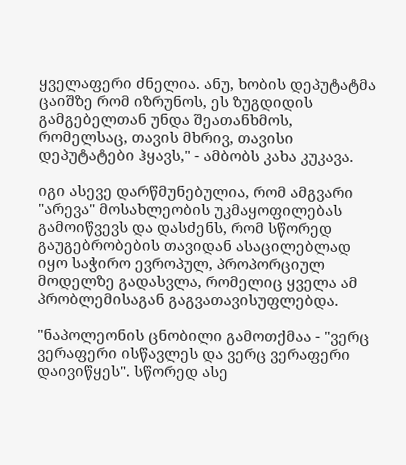ყველაფერი ძნელია. ანუ, ხობის დეპუტატმა ცაიშზე რომ იზრუნოს, ეს ზუგდიდის გამგებელთან უნდა შეათანხმოს, რომელსაც, თავის მხრივ, თავისი დეპუტატები ჰყავს," - ამბობს კახა კუკავა.

იგი ასევე დარწმუნებულია, რომ ამგვარი "არევა" მოსახლეობის უკმაყოფილებას გამოიწვევს და დასძენს, რომ სწორედ გაუგებრობების თავიდან ასაცილებლად იყო საჭირო ევროპულ, პროპორციულ მოდელზე გადასვლა, რომელიც ყველა ამ პრობლემისაგან გაგვათავისუფლებდა.

"ნაპოლეონის ცნობილი გამოთქმაა - "ვერც ვერაფერი ისწავლეს და ვერც ვერაფერი დაივიწყეს". სწორედ ასე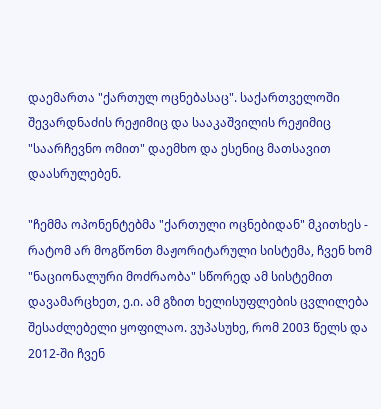დაემართა "ქართულ ოცნებასაც". საქართველოში შევარდნაძის რეჟიმიც და სააკაშვილის რეჟიმიც "საარჩევნო ომით" დაემხო და ესენიც მათსავით დაასრულებენ.

"ჩემმა ოპონენტებმა "ქართული ოცნებიდან" მკითხეს - რატომ არ მოგწონთ მაჟორიტარული სისტემა, ჩვენ ხომ "ნაციონალური მოძრაობა" სწორედ ამ სისტემით დავამარცხეთ, ე.ი. ამ გზით ხელისუფლების ცვლილება შესაძლებელი ყოფილაო. ვუპასუხე, რომ 2003 წელს და 2012-ში ჩვენ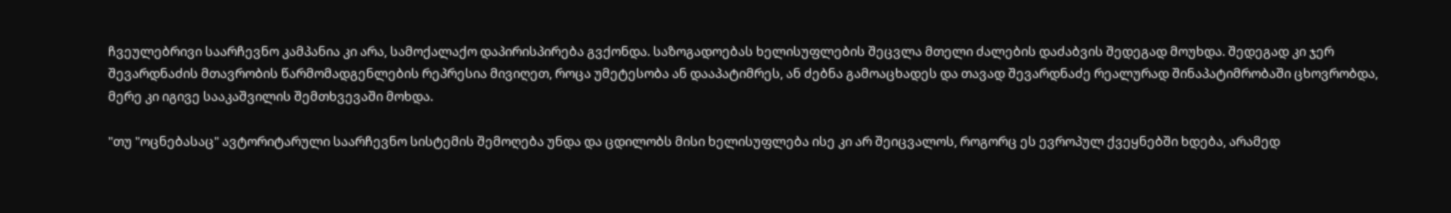ჩვეულებრივი საარჩევნო კამპანია კი არა, სამოქალაქო დაპირისპირება გვქონდა. საზოგადოებას ხელისუფლების შეცვლა მთელი ძალების დაძაბვის შედეგად მოუხდა. შედეგად კი ჯერ შევარდნაძის მთავრობის წარმომადგენლების რეპრესია მივიღეთ, როცა უმეტესობა ან დააპატიმრეს, ან ძებნა გამოაცხადეს და თავად შევარდნაძე რეალურად შინაპატიმრობაში ცხოვრობდა, მერე კი იგივე სააკაშვილის შემთხვევაში მოხდა.

"თუ "ოცნებასაც" ავტორიტარული საარჩევნო სისტემის შემოღება უნდა და ცდილობს მისი ხელისუფლება ისე კი არ შეიცვალოს, როგორც ეს ევროპულ ქვეყნებში ხდება, არამედ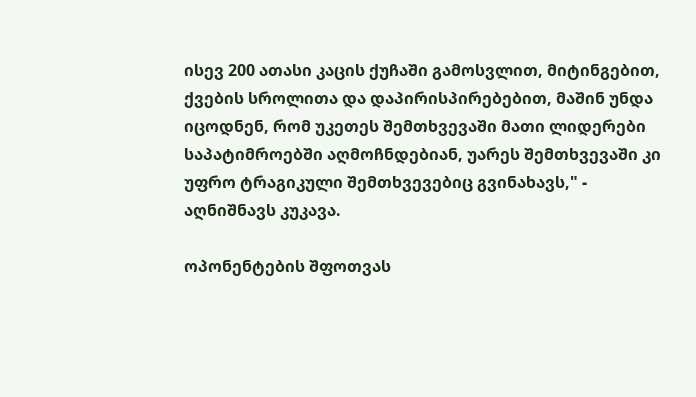ისევ 200 ათასი კაცის ქუჩაში გამოსვლით, მიტინგებით, ქვების სროლითა და დაპირისპირებებით, მაშინ უნდა იცოდნენ, რომ უკეთეს შემთხვევაში მათი ლიდერები საპატიმროებში აღმოჩნდებიან, უარეს შემთხვევაში კი უფრო ტრაგიკული შემთხვევებიც გვინახავს," - აღნიშნავს კუკავა.

ოპონენტების შფოთვას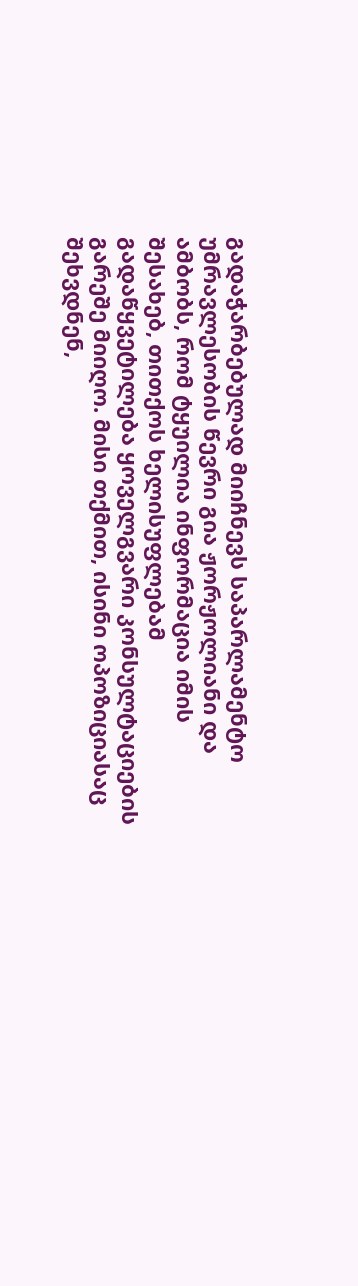გადაჭარბებულად მიიჩნევს საპარლამენტო უმრავლესობის წევრი გია ჟორჟოლიანი და ამბობს, რომ ტყუილია ინფორმაცია იმის შესახებ, თითქოს ხელისუფლებამ გადაწყვეტილება ყოველგვარი კონსულტაციების გარეშე მიიღო. მისი თქმით, ისინი ოპოზიციასაც შეხვდნენ,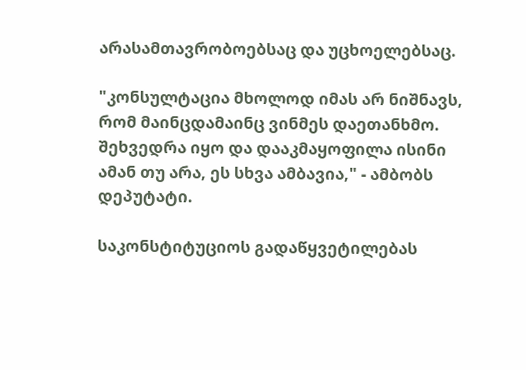არასამთავრობოებსაც და უცხოელებსაც.

"კონსულტაცია მხოლოდ იმას არ ნიშნავს, რომ მაინცდამაინც ვინმეს დაეთანხმო. შეხვედრა იყო და დააკმაყოფილა ისინი ამან თუ არა, ეს სხვა ამბავია," - ამბობს დეპუტატი.

საკონსტიტუციოს გადაწყვეტილებას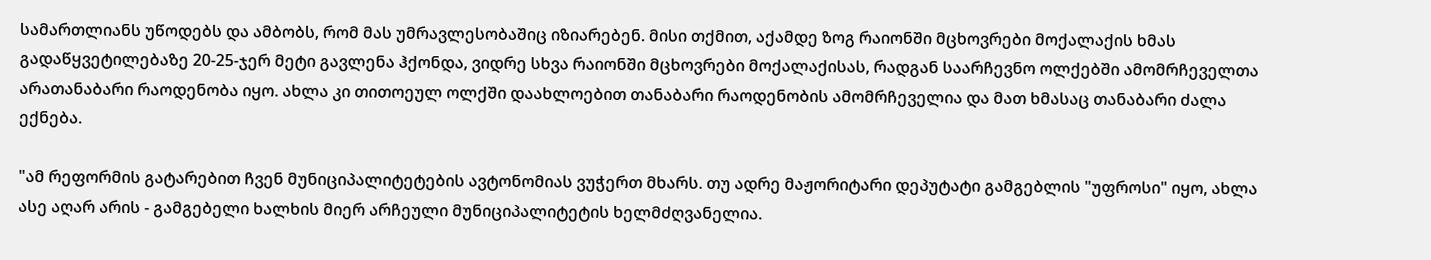სამართლიანს უწოდებს და ამბობს, რომ მას უმრავლესობაშიც იზიარებენ. მისი თქმით, აქამდე ზოგ რაიონში მცხოვრები მოქალაქის ხმას გადაწყვეტილებაზე 20-25-ჯერ მეტი გავლენა ჰქონდა, ვიდრე სხვა რაიონში მცხოვრები მოქალაქისას, რადგან საარჩევნო ოლქებში ამომრჩეველთა არათანაბარი რაოდენობა იყო. ახლა კი თითოეულ ოლქში დაახლოებით თანაბარი რაოდენობის ამომრჩეველია და მათ ხმასაც თანაბარი ძალა ექნება.

"ამ რეფორმის გატარებით ჩვენ მუნიციპალიტეტების ავტონომიას ვუჭერთ მხარს. თუ ადრე მაჟორიტარი დეპუტატი გამგებლის "უფროსი" იყო, ახლა ასე აღარ არის - გამგებელი ხალხის მიერ არჩეული მუნიციპალიტეტის ხელმძღვანელია.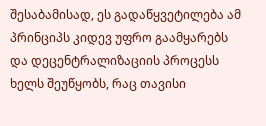შესაბამისად, ეს გადაწყვეტილება ამ პრინციპს კიდევ უფრო გაამყარებს და დეცენტრალიზაციის პროცესს ხელს შეუწყობს, რაც თავისი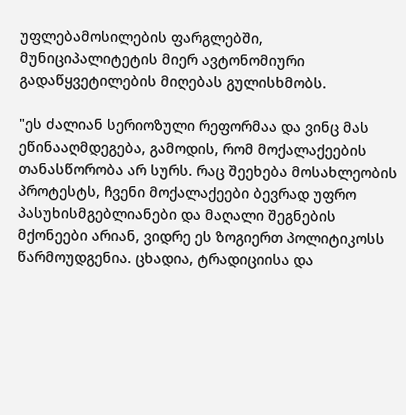უფლებამოსილების ფარგლებში, მუნიციპალიტეტის მიერ ავტონომიური გადაწყვეტილების მიღებას გულისხმობს.

"ეს ძალიან სერიოზული რეფორმაა და ვინც მას ეწინააღმდეგება, გამოდის, რომ მოქალაქეების თანასწორობა არ სურს. რაც შეეხება მოსახლეობის პროტესტს, ჩვენი მოქალაქეები ბევრად უფრო პასუხისმგებლიანები და მაღალი შეგნების მქონეები არიან, ვიდრე ეს ზოგიერთ პოლიტიკოსს წარმოუდგენია. ცხადია, ტრადიციისა და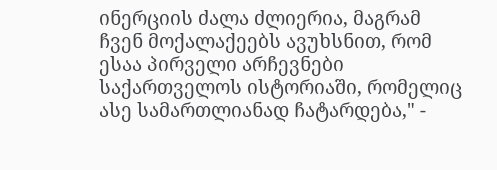ინერციის ძალა ძლიერია, მაგრამ ჩვენ მოქალაქეებს ავუხსნით, რომ ესაა პირველი არჩევნები საქართველოს ისტორიაში, რომელიც ასე სამართლიანად ჩატარდება," -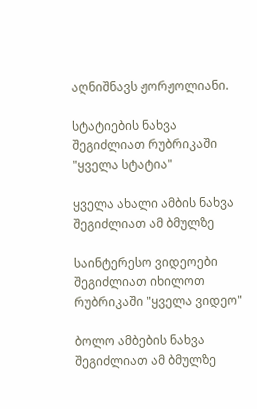აღნიშნავს ჟორჟოლიანი.

სტატიების ნახვა შეგიძლიათ რუბრიკაში "ყველა სტატია"

ყველა ახალი ამბის ნახვა შეგიძლიათ ამ ბმულზე

საინტერესო ვიდეოები შეგიძლიათ იხილოთ რუბრიკაში "ყველა ვიდეო"

ბოლო ამბების ნახვა შეგიძლიათ ამ ბმულზე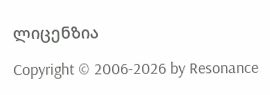ლიცენზია

Copyright © 2006-2026 by Resonance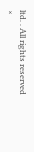ltd. . All rights reserved
×